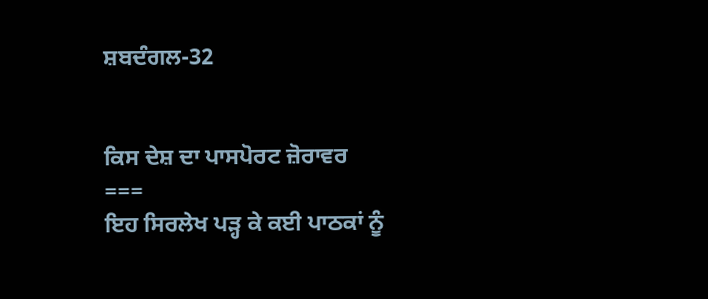ਸ਼ਬਦੰਗਲ-32


ਕਿਸ ਦੇਸ਼ ਦਾ ਪਾਸਪੋਰਟ ਜ਼ੋਰਾਵਰ
===
ਇਹ ਸਿਰਲੇਖ ਪੜ੍ਹ ਕੇ ਕਈ ਪਾਠਕਾਂ ਨੂੰ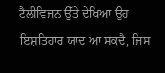ਟੈਲੀਵਿਜਨ ਉੱਤੇ ਦੇਖਿਆ ਉਹ ਇਸ਼ਤਿਹਾਰ ਯਾਦ ਆ ਸਕਦੈ, ਜਿਸ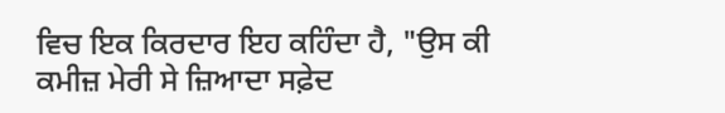ਵਿਚ ਇਕ ਕਿਰਦਾਰ ਇਹ ਕਹਿੰਦਾ ਹੈ, "ਉਸ ਕੀ ਕਮੀਜ਼ ਮੇਰੀ ਸੇ ਜ਼ਿਆਦਾ ਸਫ਼ੇਦ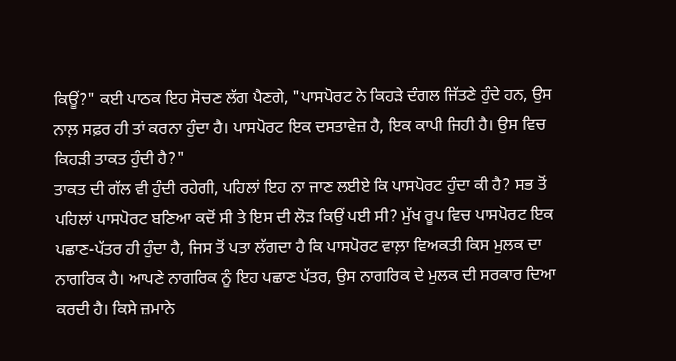ਕਿਊਂ?" ਕਈ ਪਾਠਕ ਇਹ ਸੋਚਣ ਲੱਗ ਪੈਣਗੇ, "ਪਾਸਪੋਰਟ ਨੇ ਕਿਹੜੇ ਦੰਗਲ ਜਿੱਤਣੇ ਹੁੰਦੇ ਹਨ, ਉਸ ਨਾਲ਼ ਸਫ਼ਰ ਹੀ ਤਾਂ ਕਰਨਾ ਹੁੰਦਾ ਹੈ। ਪਾਸਪੋਰਟ ਇਕ ਦਸਤਾਵੇਜ਼ ਹੈ, ਇਕ ਕਾਪੀ ਜਿਹੀ ਹੈ। ਉਸ ਵਿਚ ਕਿਹੜੀ ਤਾਕਤ ਹੁੰਦੀ ਹੈ?"
ਤਾਕਤ ਦੀ ਗੱਲ ਵੀ ਹੁੰਦੀ ਰਹੇਗੀ, ਪਹਿਲਾਂ ਇਹ ਨਾ ਜਾਣ ਲਈਏ ਕਿ ਪਾਸਪੋਰਟ ਹੁੰਦਾ ਕੀ ਹੈ? ਸਭ ਤੋਂ ਪਹਿਲਾਂ ਪਾਸਪੋਰਟ ਬਣਿਆ ਕਦੋਂ ਸੀ ਤੇ ਇਸ ਦੀ ਲੋੜ ਕਿਉਂ ਪਈ ਸੀ? ਮੁੱਖ ਰੂਪ ਵਿਚ ਪਾਸਪੋਰਟ ਇਕ ਪਛਾਣ-ਪੱਤਰ ਹੀ ਹੁੰਦਾ ਹੈ, ਜਿਸ ਤੋਂ ਪਤਾ ਲੱਗਦਾ ਹੈ ਕਿ ਪਾਸਪੋਰਟ ਵਾਲ਼ਾ ਵਿਅਕਤੀ ਕਿਸ ਮੁਲਕ ਦਾ ਨਾਗਰਿਕ ਹੈ। ਆਪਣੇ ਨਾਗਰਿਕ ਨੂੰ ਇਹ ਪਛਾਣ ਪੱਤਰ, ਉਸ ਨਾਗਰਿਕ ਦੇ ਮੁਲਕ ਦੀ ਸਰਕਾਰ ਦਿਆ ਕਰਦੀ ਹੈ। ਕਿਸੇ ਜ਼ਮਾਨੇ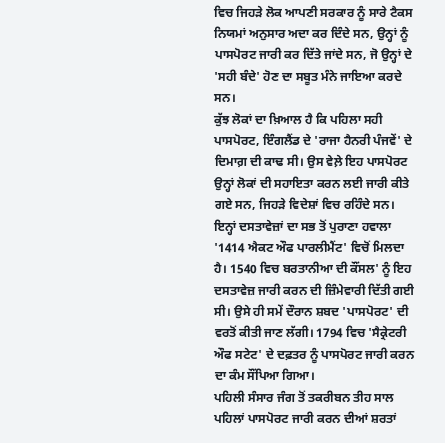ਵਿਚ ਜਿਹੜੇ ਲੋਕ ਆਪਣੀ ਸਰਕਾਰ ਨੂੰ ਸਾਰੇ ਟੈਕਸ ਨਿਯਮਾਂ ਅਨੁਸਾਰ ਅਦਾ ਕਰ ਦਿੰਦੇ ਸਨ, ਉਨ੍ਹਾਂ ਨੂੰ ਪਾਸਪੋਰਟ ਜਾਰੀ ਕਰ ਦਿੱਤੇ ਜਾਂਦੇ ਸਨ, ਜੋ ਉਨ੍ਹਾਂ ਦੇ 'ਸਹੀ ਬੰਦੇ' ਹੋਣ ਦਾ ਸਬੂਤ ਮੰਨੇ ਜਾਇਆ ਕਰਦੇ ਸਨ।
ਕੁੱਝ ਲੋਕਾਂ ਦਾ ਖ਼ਿਆਲ ਹੈ ਕਿ ਪਹਿਲਾ ਸਹੀ ਪਾਸਪੋਰਟ, ਇੰਗਲੈਂਡ ਦੇ 'ਰਾਜਾ ਹੈਨਰੀ ਪੰਜਵੇਂ' ਦੇ ਦਿਮਾਗ਼ ਦੀ ਕਾਢ ਸੀ। ਉਸ ਵੇਲ਼ੇ ਇਹ ਪਾਸਪੋਰਟ ਉਨ੍ਹਾਂ ਲੋਕਾਂ ਦੀ ਸਹਾਇਤਾ ਕਰਨ ਲਈ ਜਾਰੀ ਕੀਤੇ ਗਏ ਸਨ, ਜਿਹੜੇ ਵਿਦੇਸ਼ਾਂ ਵਿਚ ਰਹਿੰਦੇ ਸਨ। ਇਨ੍ਹਾਂ ਦਸਤਾਵੇਜ਼ਾਂ ਦਾ ਸਭ ਤੋਂ ਪੁਰਾਣਾ ਹਵਾਲਾ '1414 ਐਕਟ ਔਫ ਪਾਰਲੀਮੈਂਟ' ਵਿਚੋਂ ਮਿਲਦਾ ਹੈ। 1540 ਵਿਚ ਬਰਤਾਨੀਆ ਦੀ ਕੌਂਸਲ' ਨੂੰ ਇਹ ਦਸਤਾਵੇਜ਼ ਜਾਰੀ ਕਰਨ ਦੀ ਜ਼ਿੰਮੇਵਾਰੀ ਦਿੱਤੀ ਗਈ ਸੀ। ਉਸੇ ਹੀ ਸਮੇਂ ਦੌਰਾਨ ਸ਼ਬਦ 'ਪਾਸਪੋਰਟ' ਦੀ ਵਰਤੋਂ ਕੀਤੀ ਜਾਣ ਲੱਗੀ। 1794 ਵਿਚ 'ਸੈਕ੍ਰੇਟਰੀ ਔਫ ਸਟੇਟ' ਦੇ ਦਫ਼ਤਰ ਨੂੰ ਪਾਸਪੋਰਟ ਜਾਰੀ ਕਰਨ ਦਾ ਕੰਮ ਸੌਂਪਿਆ ਗਿਆ।
ਪਹਿਲੀ ਸੰਸਾਰ ਜੰਗ ਤੋਂ ਤਕਰੀਬਨ ਤੀਹ ਸਾਲ ਪਹਿਲਾਂ ਪਾਸਪੋਰਟ ਜਾਰੀ ਕਰਨ ਦੀਆਂ ਸ਼ਰਤਾਂ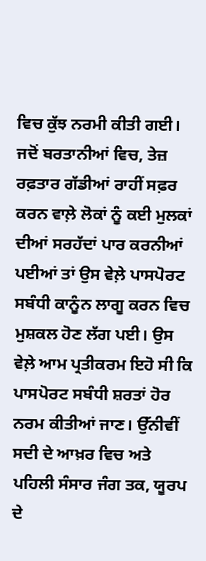ਵਿਚ ਕੁੱਝ ਨਰਮੀ ਕੀਤੀ ਗਈ। ਜਦੋਂ ਬਰਤਾਨੀਆਂ ਵਿਚ, ਤੇਜ਼ ਰਫ਼ਤਾਰ ਗੱਡੀਆਂ ਰਾਹੀਂ ਸਫ਼ਰ ਕਰਨ ਵਾਲ਼ੇ ਲੋਕਾਂ ਨੂੰ ਕਈ ਮੁਲਕਾਂ ਦੀਆਂ ਸਰਹੱਦਾਂ ਪਾਰ ਕਰਨੀਆਂ ਪਈਆਂ ਤਾਂ ਉਸ ਵੇਲ਼ੇ ਪਾਸਪੋਰਟ ਸਬੰਧੀ ਕਾਨੂੰਨ ਲਾਗੂ ਕਰਨ ਵਿਚ ਮੁਸ਼ਕਲ ਹੋਣ ਲੱਗ ਪਈ। ਉਸ ਵੇਲ਼ੇ ਆਮ ਪ੍ਰਤੀਕਰਮ ਇਹੋ ਸੀ ਕਿ ਪਾਸਪੋਰਟ ਸਬੰਧੀ ਸ਼ਰਤਾਂ ਹੋਰ ਨਰਮ ਕੀਤੀਆਂ ਜਾਣ। ਉੱਨੀਵੀਂ ਸਦੀ ਦੇ ਆਖ਼ਰ ਵਿਚ ਅਤੇ ਪਹਿਲੀ ਸੰਸਾਰ ਜੰਗ ਤਕ, ਯੂਰਪ ਦੇ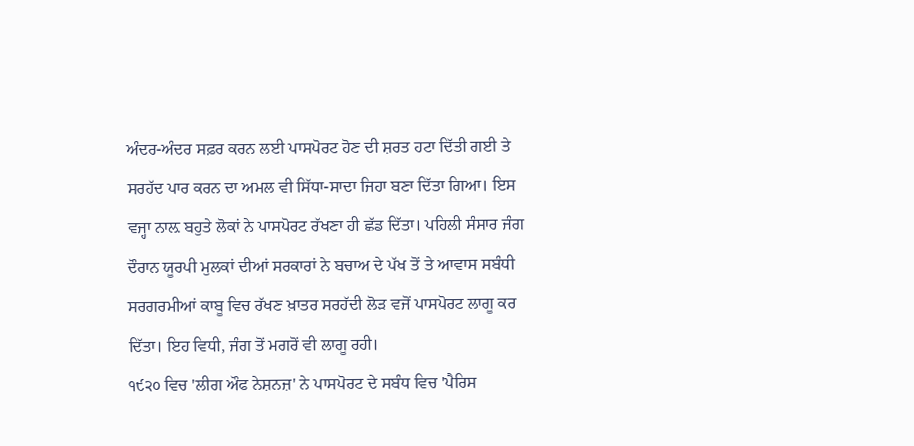ਅੰਦਰ-ਅੰਦਰ ਸਫ਼ਰ ਕਰਨ ਲਈ ਪਾਸਪੋਰਟ ਹੋਣ ਦੀ ਸ਼ਰਤ ਹਟਾ ਦਿੱਤੀ ਗਈ ਤੇ ਸਰਹੱਦ ਪਾਰ ਕਰਨ ਦਾ ਅਮਲ ਵੀ ਸਿੱਧਾ-ਸਾਦਾ ਜਿਹਾ ਬਣਾ ਦਿੱਤਾ ਗਿਆ। ਇਸ ਵਜ੍ਹਾ ਨਾਲ਼ ਬਹੁਤੇ ਲੋਕਾਂ ਨੇ ਪਾਸਪੋਰਟ ਰੱਖਣਾ ਹੀ ਛੱਡ ਦਿੱਤਾ। ਪਹਿਲੀ ਸੰਸਾਰ ਜੰਗ ਦੌਰਾਨ ਯੂਰਪੀ ਮੁਲਕਾਂ ਦੀਆਂ ਸਰਕਾਰਾਂ ਨੇ ਬਚਾਅ ਦੇ ਪੱਖ ਤੋਂ ਤੇ ਆਵਾਸ ਸਬੰਧੀ ਸਰਗਰਮੀਆਂ ਕਾਬੂ ਵਿਚ ਰੱਖਣ ਖ਼ਾਤਰ ਸਰਹੱਦੀ ਲੋੜ ਵਜੋਂ ਪਾਸਪੋਰਟ ਲਾਗੂ ਕਰ ਦਿੱਤਾ। ਇਹ ਵਿਧੀ, ਜੰਗ ਤੋਂ ਮਗਰੋਂ ਵੀ ਲਾਗੂ ਰਹੀ।
੧੯੨੦ ਵਿਚ 'ਲੀਗ ਔਫ ਨੇਸ਼ਨਜ਼' ਨੇ ਪਾਸਪੋਰਟ ਦੇ ਸਬੰਧ ਵਿਚ 'ਪੈਰਿਸ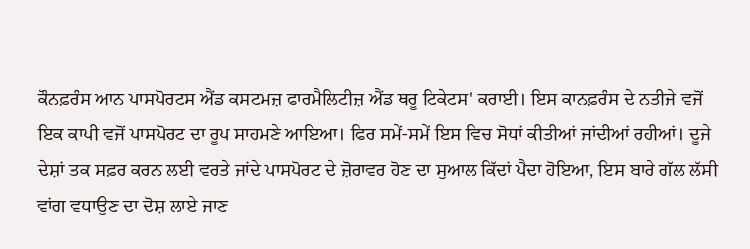ਕੌਨਫ਼ਰੰਸ ਆਨ ਪਾਸਪੋਰਟਸ ਐਂਡ ਕਸਟਮਜ਼ ਫਾਰਮੈਲਿਟੀਜ਼ ਐਂਡ ਥਰੂ ਟਿਕੇਟਸ' ਕਰਾਈ। ਇਸ ਕਾਨਫ਼ਰੰਸ ਦੇ ਨਤੀਜੇ ਵਜੋਂ ਇਕ ਕਾਪੀ ਵਜੋਂ ਪਾਸਪੋਰਟ ਦਾ ਰੂਪ ਸਾਹਮਣੇ ਆਇਆ। ਫਿਰ ਸਮੇਂ-ਸਮੇਂ ਇਸ ਵਿਚ ਸੋਧਾਂ ਕੀਤੀਆਂ ਜਾਂਦੀਆਂ ਰਹੀਆਂ। ਦੂਜੇ ਦੇਸ਼ਾਂ ਤਕ ਸਫ਼ਰ ਕਰਨ ਲਈ ਵਰਤੇ ਜਾਂਦੇ ਪਾਸਪੋਰਟ ਦੇ ਜ਼ੋਰਾਵਰ ਹੋਣ ਦਾ ਸੁਆਲ ਕਿੱਦਾਂ ਪੈਦਾ ਹੋਇਆ, ਇਸ ਬਾਰੇ ਗੱਲ ਲੱਸੀ ਵਾਂਗ ਵਧਾਉਣ ਦਾ ਦੋਸ਼ ਲਾਏ ਜਾਣ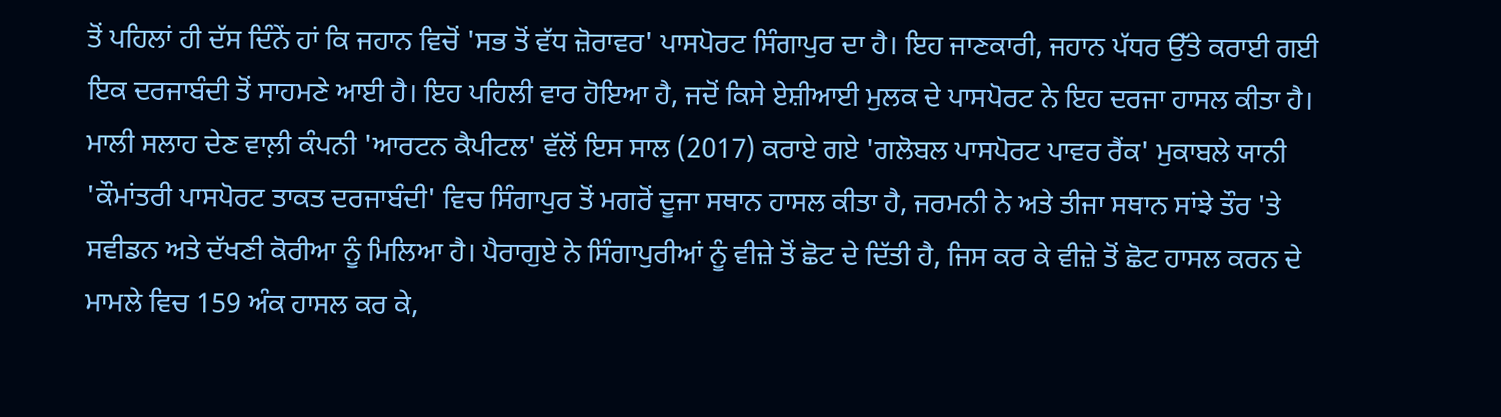ਤੋਂ ਪਹਿਲਾਂ ਹੀ ਦੱਸ ਦਿੰਨੇਂ ਹਾਂ ਕਿ ਜਹਾਨ ਵਿਚੋਂ 'ਸਭ ਤੋਂ ਵੱਧ ਜ਼ੋਰਾਵਰ' ਪਾਸਪੋਰਟ ਸਿੰਗਾਪੁਰ ਦਾ ਹੈ। ਇਹ ਜਾਣਕਾਰੀ, ਜਹਾਨ ਪੱਧਰ ਉੱਤੇ ਕਰਾਈ ਗਈ ਇਕ ਦਰਜਾਬੰਦੀ ਤੋਂ ਸਾਹਮਣੇ ਆਈ ਹੈ। ਇਹ ਪਹਿਲੀ ਵਾਰ ਹੋਇਆ ਹੈ, ਜਦੋਂ ਕਿਸੇ ਏਸ਼ੀਆਈ ਮੁਲਕ ਦੇ ਪਾਸਪੋਰਟ ਨੇ ਇਹ ਦਰਜਾ ਹਾਸਲ ਕੀਤਾ ਹੈ।
ਮਾਲੀ ਸਲਾਹ ਦੇਣ ਵਾਲ਼ੀ ਕੰਪਨੀ 'ਆਰਟਨ ਕੈਪੀਟਲ' ਵੱਲੋਂ ਇਸ ਸਾਲ (2017) ਕਰਾਏ ਗਏ 'ਗਲੋਬਲ ਪਾਸਪੋਰਟ ਪਾਵਰ ਰੈਂਕ' ਮੁਕਾਬਲੇ ਯਾਨੀ 'ਕੌਮਾਂਤਰੀ ਪਾਸਪੋਰਟ ਤਾਕਤ ਦਰਜਾਬੰਦੀ' ਵਿਚ ਸਿੰਗਾਪੁਰ ਤੋਂ ਮਗਰੋਂ ਦੂਜਾ ਸਥਾਨ ਹਾਸਲ ਕੀਤਾ ਹੈ, ਜਰਮਨੀ ਨੇ ਅਤੇ ਤੀਜਾ ਸਥਾਨ ਸਾਂਝੇ ਤੌਰ 'ਤੇ ਸਵੀਡਨ ਅਤੇ ਦੱਖਣੀ ਕੋਰੀਆ ਨੂੰ ਮਿਲਿਆ ਹੈ। ਪੈਰਾਗੁਏ ਨੇ ਸਿੰਗਾਪੁਰੀਆਂ ਨੂੰ ਵੀਜ਼ੇ ਤੋਂ ਛੋਟ ਦੇ ਦਿੱਤੀ ਹੈ, ਜਿਸ ਕਰ ਕੇ ਵੀਜ਼ੇ ਤੋਂ ਛੋਟ ਹਾਸਲ ਕਰਨ ਦੇ ਮਾਮਲੇ ਵਿਚ 159 ਅੰਕ ਹਾਸਲ ਕਰ ਕੇ,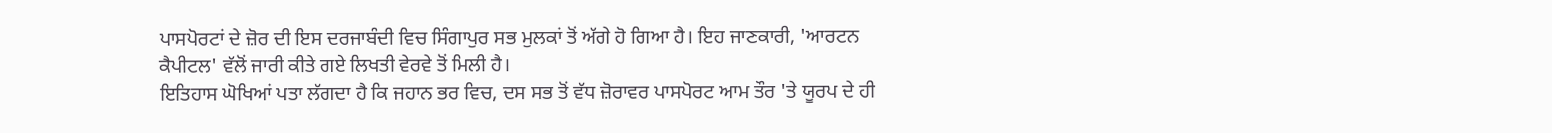ਪਾਸਪੋਰਟਾਂ ਦੇ ਜ਼ੋਰ ਦੀ ਇਸ ਦਰਜਾਬੰਦੀ ਵਿਚ ਸਿੰਗਾਪੁਰ ਸਭ ਮੁਲਕਾਂ ਤੋਂ ਅੱਗੇ ਹੋ ਗਿਆ ਹੈ। ਇਹ ਜਾਣਕਾਰੀ, 'ਆਰਟਨ ਕੈਪੀਟਲ' ਵੱਲੋਂ ਜਾਰੀ ਕੀਤੇ ਗਏ ਲਿਖਤੀ ਵੇਰਵੇ ਤੋਂ ਮਿਲੀ ਹੈ।
ਇਤਿਹਾਸ ਘੋਖਿਆਂ ਪਤਾ ਲੱਗਦਾ ਹੈ ਕਿ ਜਹਾਨ ਭਰ ਵਿਚ, ਦਸ ਸਭ ਤੋਂ ਵੱਧ ਜ਼ੋਰਾਵਰ ਪਾਸਪੋਰਟ ਆਮ ਤੌਰ 'ਤੇ ਯੂਰਪ ਦੇ ਹੀ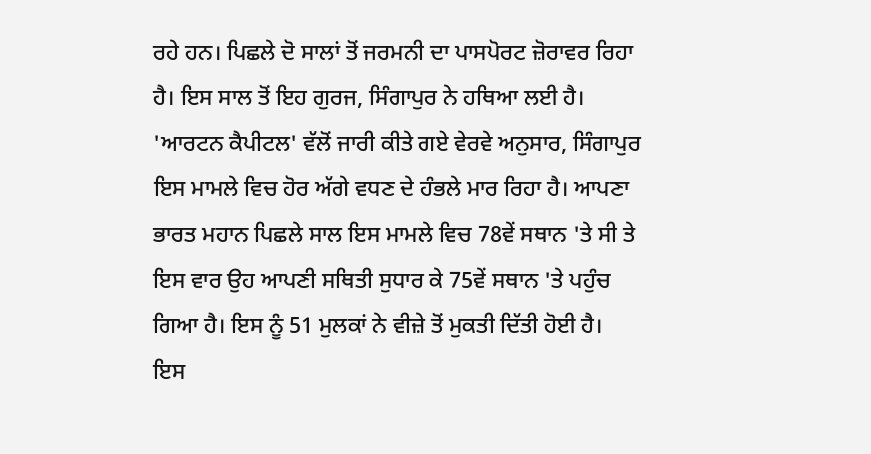ਰਹੇ ਹਨ। ਪਿਛਲੇ ਦੋ ਸਾਲਾਂ ਤੋਂ ਜਰਮਨੀ ਦਾ ਪਾਸਪੋਰਟ ਜ਼ੋਰਾਵਰ ਰਿਹਾ ਹੈ। ਇਸ ਸਾਲ ਤੋਂ ਇਹ ਗੁਰਜ, ਸਿੰਗਾਪੁਰ ਨੇ ਹਥਿਆ ਲਈ ਹੈ। 'ਆਰਟਨ ਕੈਪੀਟਲ' ਵੱਲੋਂ ਜਾਰੀ ਕੀਤੇ ਗਏ ਵੇਰਵੇ ਅਨੁਸਾਰ, ਸਿੰਗਾਪੁਰ ਇਸ ਮਾਮਲੇ ਵਿਚ ਹੋਰ ਅੱਗੇ ਵਧਣ ਦੇ ਹੰਭਲੇ ਮਾਰ ਰਿਹਾ ਹੈ। ਆਪਣਾ ਭਾਰਤ ਮਹਾਨ ਪਿਛਲੇ ਸਾਲ ਇਸ ਮਾਮਲੇ ਵਿਚ 78ਵੇਂ ਸਥਾਨ 'ਤੇ ਸੀ ਤੇ ਇਸ ਵਾਰ ਉਹ ਆਪਣੀ ਸਥਿਤੀ ਸੁਧਾਰ ਕੇ 75ਵੇਂ ਸਥਾਨ 'ਤੇ ਪਹੁੰਚ ਗਿਆ ਹੈ। ਇਸ ਨੂੰ 51 ਮੁਲਕਾਂ ਨੇ ਵੀਜ਼ੇ ਤੋਂ ਮੁਕਤੀ ਦਿੱਤੀ ਹੋਈ ਹੈ।
ਇਸ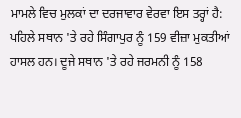ਮਾਮਲੇ ਵਿਚ ਮੁਲਕਾਂ ਦਾ ਦਰਜਾਵਾਰ ਵੇਰਵਾ ਇਸ ਤਰ੍ਹਾਂ ਹੈ: ਪਹਿਲੇ ਸਥਾਨ 'ਤੇ ਰਹੇ ਸਿੰਗਾਪੁਰ ਨੂੰ 159 ਵੀਜ਼ਾ ਮੁਕਤੀਆਂ ਹਾਸਲ ਹਨ। ਦੂਜੇ ਸਥਾਨ 'ਤੇ ਰਹੇ ਜਰਮਨੀ ਨੂੰ 158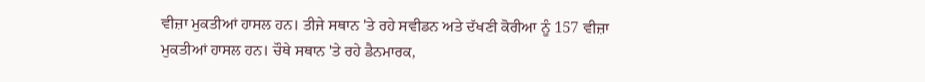ਵੀਜ਼ਾ ਮੁਕਤੀਆਂ ਹਾਸਲ ਹਨ। ਤੀਜੇ ਸਥਾਨ 'ਤੇ ਰਹੇ ਸਵੀਡਨ ਅਤੇ ਦੱਖਣੀ ਕੋਰੀਆ ਨੂੰ 157 ਵੀਜ਼ਾ ਮੁਕਤੀਆਂ ਹਾਸਲ ਹਨ। ਚੌਥੇ ਸਥਾਨ 'ਤੇ ਰਹੇ ਡੈਨਮਾਰਕ,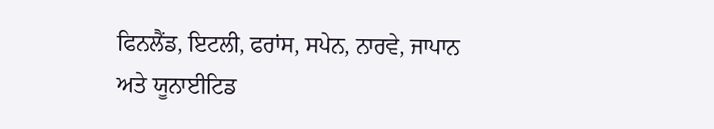ਫਿਨਲੈਂਡ, ਇਟਲੀ, ਫਰਾਂਸ, ਸਪੇਨ, ਨਾਰਵੇ, ਜਾਪਾਨ ਅਤੇ ਯੂਨਾਈਟਿਡ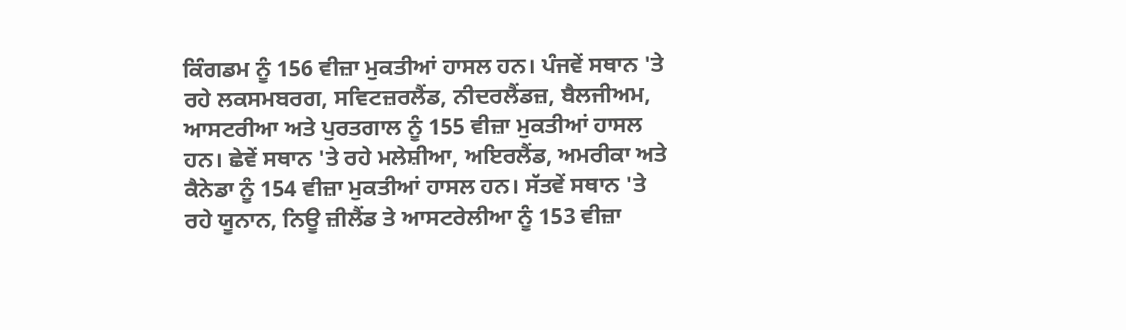ਕਿੰਗਡਮ ਨੂੰ 156 ਵੀਜ਼ਾ ਮੁਕਤੀਆਂ ਹਾਸਲ ਹਨ। ਪੰਜਵੇਂ ਸਥਾਨ 'ਤੇ ਰਹੇ ਲਕਸਮਬਰਗ, ਸਵਿਟਜ਼ਰਲੈਂਡ, ਨੀਦਰਲੈਂਡਜ਼, ਬੈਲਜੀਅਮ, ਆਸਟਰੀਆ ਅਤੇ ਪੁਰਤਗਾਲ ਨੂੰ 155 ਵੀਜ਼ਾ ਮੁਕਤੀਆਂ ਹਾਸਲ ਹਨ। ਛੇਵੇਂ ਸਥਾਨ 'ਤੇ ਰਹੇ ਮਲੇਸ਼ੀਆ, ਅਇਰਲੈਂਡ, ਅਮਰੀਕਾ ਅਤੇ ਕੈਨੇਡਾ ਨੂੰ 154 ਵੀਜ਼ਾ ਮੁਕਤੀਆਂ ਹਾਸਲ ਹਨ। ਸੱਤਵੇਂ ਸਥਾਨ 'ਤੇ ਰਹੇ ਯੂਨਾਨ, ਨਿਊ ਜ਼ੀਲੈਂਡ ਤੇ ਆਸਟਰੇਲੀਆ ਨੂੰ 153 ਵੀਜ਼ਾ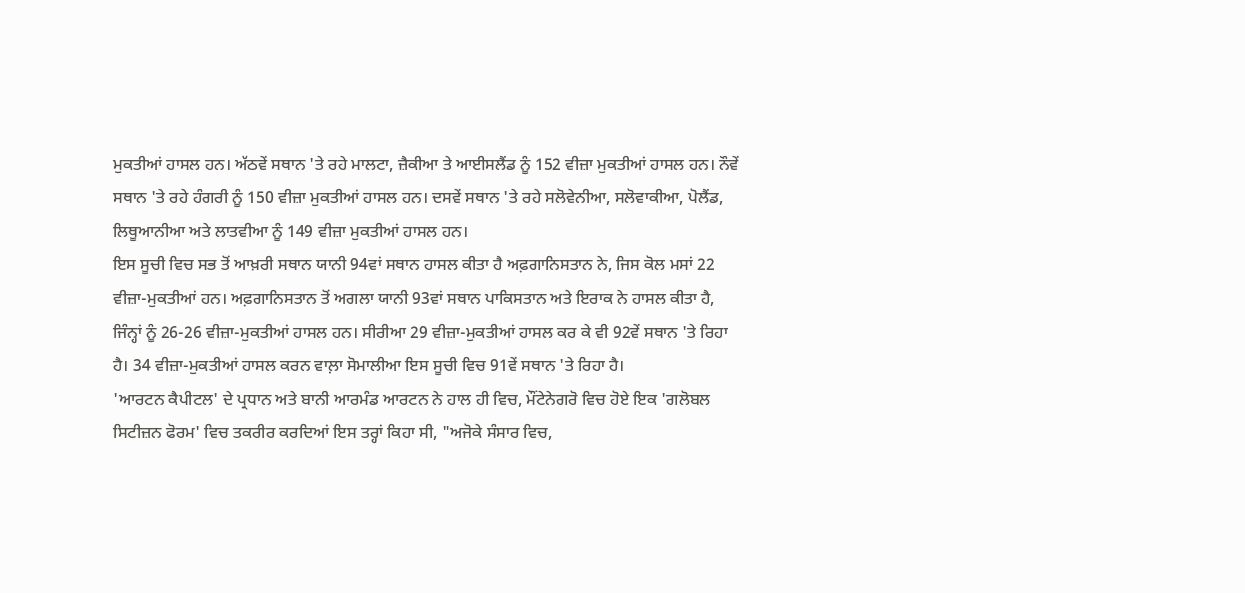ਮੁਕਤੀਆਂ ਹਾਸਲ ਹਨ। ਅੱਠਵੇਂ ਸਥਾਨ 'ਤੇ ਰਹੇ ਮਾਲਟਾ, ਜ਼ੈਕੀਆ ਤੇ ਆਈਸਲੈਂਡ ਨੂੰ 152 ਵੀਜ਼ਾ ਮੁਕਤੀਆਂ ਹਾਸਲ ਹਨ। ਨੌਵੇਂ ਸਥਾਨ 'ਤੇ ਰਹੇ ਹੰਗਰੀ ਨੂੰ 150 ਵੀਜ਼ਾ ਮੁਕਤੀਆਂ ਹਾਸਲ ਹਨ। ਦਸਵੇਂ ਸਥਾਨ 'ਤੇ ਰਹੇ ਸਲੋਵੇਨੀਆ, ਸਲੋਵਾਕੀਆ, ਪੋਲੈਂਡ, ਲਿਥੂਆਨੀਆ ਅਤੇ ਲਾਤਵੀਆ ਨੂੰ 149 ਵੀਜ਼ਾ ਮੁਕਤੀਆਂ ਹਾਸਲ ਹਨ।
ਇਸ ਸੂਚੀ ਵਿਚ ਸਭ ਤੋਂ ਆਖ਼ਰੀ ਸਥਾਨ ਯਾਨੀ 94ਵਾਂ ਸਥਾਨ ਹਾਸਲ ਕੀਤਾ ਹੈ ਅਫ਼ਗਾਨਿਸਤਾਨ ਨੇ, ਜਿਸ ਕੋਲ ਮਸਾਂ 22 ਵੀਜ਼ਾ-ਮੁਕਤੀਆਂ ਹਨ। ਅਫ਼ਗਾਨਿਸਤਾਨ ਤੋਂ ਅਗਲਾ ਯਾਨੀ 93ਵਾਂ ਸਥਾਨ ਪਾਕਿਸਤਾਨ ਅਤੇ ਇਰਾਕ ਨੇ ਹਾਸਲ ਕੀਤਾ ਹੈ, ਜਿੰਨ੍ਹਾਂ ਨੂੰ 26-26 ਵੀਜ਼ਾ-ਮੁਕਤੀਆਂ ਹਾਸਲ ਹਨ। ਸੀਰੀਆ 29 ਵੀਜ਼ਾ-ਮੁਕਤੀਆਂ ਹਾਸਲ ਕਰ ਕੇ ਵੀ 92ਵੇਂ ਸਥਾਨ 'ਤੇ ਰਿਹਾ ਹੈ। 34 ਵੀਜ਼ਾ-ਮੁਕਤੀਆਂ ਹਾਸਲ ਕਰਨ ਵਾਲ਼ਾ ਸੋਮਾਲੀਆ ਇਸ ਸੂਚੀ ਵਿਚ 91ਵੇਂ ਸਥਾਨ 'ਤੇ ਰਿਹਾ ਹੈ।
'ਆਰਟਨ ਕੈਪੀਟਲ' ਦੇ ਪ੍ਰਧਾਨ ਅਤੇ ਬਾਨੀ ਆਰਮੰਡ ਆਰਟਨ ਨੇ ਹਾਲ ਹੀ ਵਿਚ, ਮੌਂਟੇਨੇਗਰੋ ਵਿਚ ਹੋਏ ਇਕ 'ਗਲੋਬਲ ਸਿਟੀਜ਼ਨ ਫੋਰਮ' ਵਿਚ ਤਕਰੀਰ ਕਰਦਿਆਂ ਇਸ ਤਰ੍ਹਾਂ ਕਿਹਾ ਸੀ, "ਅਜੋਕੇ ਸੰਸਾਰ ਵਿਚ,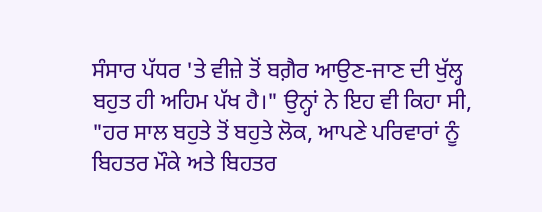ਸੰਸਾਰ ਪੱਧਰ 'ਤੇ ਵੀਜ਼ੇ ਤੋਂ ਬਗ਼ੈਰ ਆਉਣ-ਜਾਣ ਦੀ ਖੁੱਲ੍ਹ ਬਹੁਤ ਹੀ ਅਹਿਮ ਪੱਖ ਹੈ।" ਉਨ੍ਹਾਂ ਨੇ ਇਹ ਵੀ ਕਿਹਾ ਸੀ, "ਹਰ ਸਾਲ ਬਹੁਤੇ ਤੋਂ ਬਹੁਤੇ ਲੋਕ, ਆਪਣੇ ਪਰਿਵਾਰਾਂ ਨੂੰ ਬਿਹਤਰ ਮੌਕੇ ਅਤੇ ਬਿਹਤਰ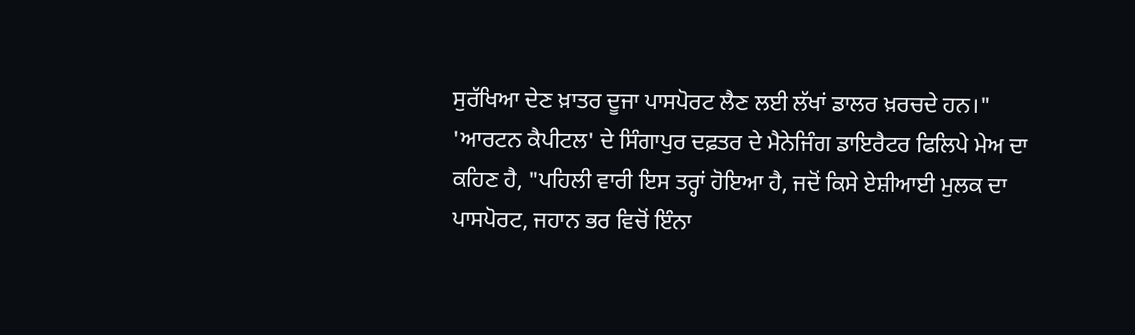ਸੁਰੱਖਿਆ ਦੇਣ ਖ਼ਾਤਰ ਦੂਜਾ ਪਾਸਪੋਰਟ ਲੈਣ ਲਈ ਲੱਖਾਂ ਡਾਲਰ ਖ਼ਰਚਦੇ ਹਨ।"
'ਆਰਟਨ ਕੈਪੀਟਲ' ਦੇ ਸਿੰਗਾਪੁਰ ਦਫ਼ਤਰ ਦੇ ਮੈਨੇਜਿੰਗ ਡਾਇਰੈਟਰ ਫਿਲਿਪੇ ਮੇਅ ਦਾ ਕਹਿਣ ਹੈ, "ਪਹਿਲੀ ਵਾਰੀ ਇਸ ਤਰ੍ਹਾਂ ਹੋਇਆ ਹੈ, ਜਦੋਂ ਕਿਸੇ ਏਸ਼ੀਆਈ ਮੁਲਕ ਦਾ ਪਾਸਪੋਰਟ, ਜਹਾਨ ਭਰ ਵਿਚੋਂ ਇੰਨਾ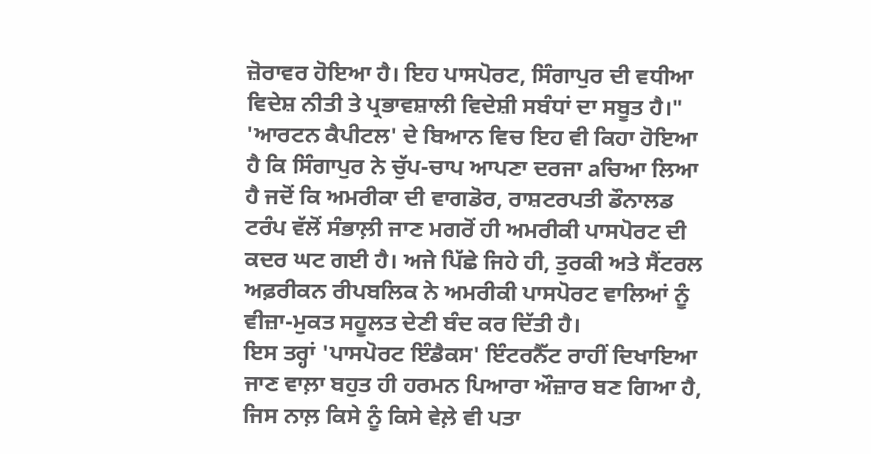ਜ਼ੋਰਾਵਰ ਹੋਇਆ ਹੈ। ਇਹ ਪਾਸਪੋਰਟ, ਸਿੰਗਾਪੁਰ ਦੀ ਵਧੀਆ ਵਿਦੇਸ਼ ਨੀਤੀ ਤੇ ਪ੍ਰਭਾਵਸ਼ਾਲੀ ਵਿਦੇਸ਼ੀ ਸਬੰਧਾਂ ਦਾ ਸਬੂਤ ਹੈ।"
'ਆਰਟਨ ਕੈਪੀਟਲ' ਦੇ ਬਿਆਨ ਵਿਚ ਇਹ ਵੀ ਕਿਹਾ ਹੋਇਆ ਹੈ ਕਿ ਸਿੰਗਾਪੁਰ ਨੇ ਚੁੱਪ-ਚਾਪ ਆਪਣਾ ਦਰਜਾ aਚਿਆ ਲਿਆ ਹੈ ਜਦੋਂ ਕਿ ਅਮਰੀਕਾ ਦੀ ਵਾਗਡੋਰ, ਰਾਸ਼ਟਰਪਤੀ ਡੌਨਾਲਡ ਟਰੰਪ ਵੱਲੋਂ ਸੰਭਾਲ਼ੀ ਜਾਣ ਮਗਰੋਂ ਹੀ ਅਮਰੀਕੀ ਪਾਸਪੋਰਟ ਦੀ ਕਦਰ ਘਟ ਗਈ ਹੈ। ਅਜੇ ਪਿੱਛੇ ਜਿਹੇ ਹੀ, ਤੁਰਕੀ ਅਤੇ ਸੈਂਟਰਲ ਅਫ਼ਰੀਕਨ ਰੀਪਬਲਿਕ ਨੇ ਅਮਰੀਕੀ ਪਾਸਪੋਰਟ ਵਾਲਿਆਂ ਨੂੰ ਵੀਜ਼ਾ-ਮੁਕਤ ਸਹੂਲਤ ਦੇਣੀ ਬੰਦ ਕਰ ਦਿੱਤੀ ਹੈ।
ਇਸ ਤਰ੍ਹਾਂ 'ਪਾਸਪੋਰਟ ਇੰਡੈਕਸ' ਇੰਟਰਨੈੱਟ ਰਾਹੀਂ ਦਿਖਾਇਆ ਜਾਣ ਵਾਲ਼ਾ ਬਹੁਤ ਹੀ ਹਰਮਨ ਪਿਆਰਾ ਔਜ਼ਾਰ ਬਣ ਗਿਆ ਹੈ, ਜਿਸ ਨਾਲ਼ ਕਿਸੇ ਨੂੰ ਕਿਸੇ ਵੇਲ਼ੇ ਵੀ ਪਤਾ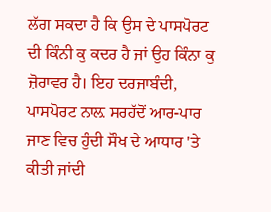ਲੱਗ ਸਕਦਾ ਹੈ ਕਿ ਉਸ ਦੇ ਪਾਸਪੋਰਟ ਦੀ ਕਿੰਨੀ ਕੁ ਕਦਰ ਹੈ ਜਾਂ ਉਹ ਕਿੰਨਾ ਕੁ ਜ਼ੋਰਾਵਰ ਹੈ। ਇਹ ਦਰਜਾਬੰਦੀ, ਪਾਸਪੋਰਟ ਨਾਲ਼ ਸਰਹੱਦੋਂ ਆਰ-ਪਾਰ ਜਾਣ ਵਿਚ ਹੁੰਦੀ ਸੌਖ ਦੇ ਆਧਾਰ 'ਤੇ ਕੀਤੀ ਜਾਂਦੀ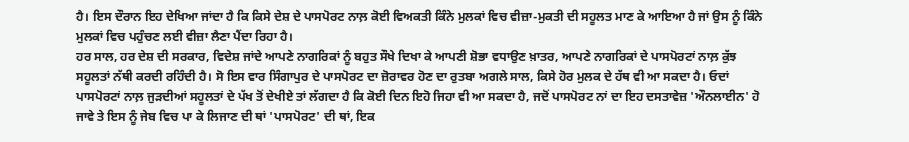ਹੈ। ਇਸ ਦੌਰਾਨ ਇਹ ਦੇਖਿਆ ਜਾਂਦਾ ਹੈ ਕਿ ਕਿਸੇ ਦੇਸ਼ ਦੇ ਪਾਸਪੋਰਟ ਨਾਲ਼ ਕੋਈ ਵਿਅਕਤੀ ਕਿੰਨੇ ਮੁਲਕਾਂ ਵਿਚ ਵੀਜ਼ਾ-ਮੁਕਤੀ ਦੀ ਸਹੂਲਤ ਮਾਣ ਕੇ ਆਇਆ ਹੈ ਜਾਂ ਉਸ ਨੂੰ ਕਿੰਨੇ ਮੁਲਕਾਂ ਵਿਚ ਪਹੁੰਚਣ ਲਈ ਵੀਜ਼ਾ ਲੈਣਾ ਪੈਂਦਾ ਰਿਹਾ ਹੈ।
ਹਰ ਸਾਲ, ਹਰ ਦੇਸ਼ ਦੀ ਸਰਕਾਰ, ਵਿਦੇਸ਼ ਜਾਂਦੇ ਆਪਣੇ ਨਾਗਰਿਕਾਂ ਨੂੰ ਬਹੁਤ ਸੌਖੇ ਦਿਖਾ ਕੇ ਆਪਣੀ ਸ਼ੋਭਾ ਵਧਾਉਣ ਖ਼ਾਤਰ, ਆਪਣੇ ਨਾਗਰਿਕਾਂ ਦੇ ਪਾਸਪੋਰਟਾਂ ਨਾਲ਼ ਕੁੱਝ ਸਹੂਲਤਾਂ ਨੱਥੀ ਕਰਦੀ ਰਹਿੰਦੀ ਹੈ। ਸੋ ਇਸ ਵਾਰ ਸਿੰਗਾਪੁਰ ਦੇ ਪਾਸਪੋਰਟ ਦਾ ਜ਼ੋਰਾਵਰ ਹੋਣ ਦਾ ਰੁਤਬਾ ਅਗਲੇ ਸਾਲ, ਕਿਸੇ ਹੋਰ ਮੁਲਕ ਦੇ ਹੱਥ ਵੀ ਆ ਸਕਦਾ ਹੈ। ਓਦਾਂ ਪਾਸਪੋਰਟਾਂ ਨਾਲ਼ ਜੁੜਦੀਆਂ ਸਹੂਲਤਾਂ ਦੇ ਪੱਖ ਤੋਂ ਦੇਖੀਏ ਤਾਂ ਲੱਗਦਾ ਹੈ ਕਿ ਕੋਈ ਦਿਨ ਇਹੋ ਜਿਹਾ ਵੀ ਆ ਸਕਦਾ ਹੈ, ਜਦੋਂ ਪਾਸਪੋਰਟ ਨਾਂ ਦਾ ਇਹ ਦਸਤਾਵੇਜ਼ 'ਔਨਲਾਈਨ' ਹੋ ਜਾਵੇ ਤੇ ਇਸ ਨੂੰ ਜੇਬ ਵਿਚ ਪਾ ਕੇ ਲਿਜਾਣ ਦੀ ਥਾਂ 'ਪਾਸਪੋਰਟ' ਦੀ ਥਾਂ, ਇਕ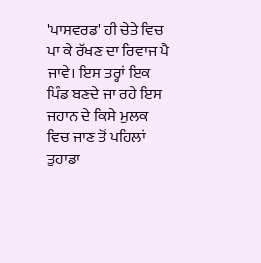'ਪਾਸਵਰਡ' ਹੀ ਚੇਤੇ ਵਿਚ ਪਾ ਕੇ ਰੱਖਣ ਦਾ ਰਿਵਾਜ ਪੈ ਜਾਵੇ। ਇਸ ਤਰ੍ਹਾਂ ਇਕ ਪਿੰਡ ਬਣਦੇ ਜਾ ਰਹੇ ਇਸ ਜਹਾਨ ਦੇ ਕਿਸੇ ਮੁਲਕ ਵਿਚ ਜਾਣ ਤੋਂ ਪਹਿਲਾਂ ਤੁਹਾਡਾ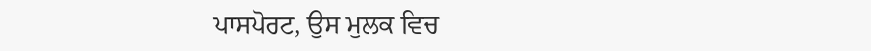ਪਾਸਪੋਰਟ, ਉਸ ਮੁਲਕ ਵਿਚ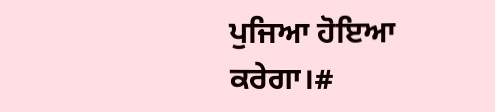ਪੁਜਿਆ ਹੋਇਆ ਕਰੇਗਾ।#